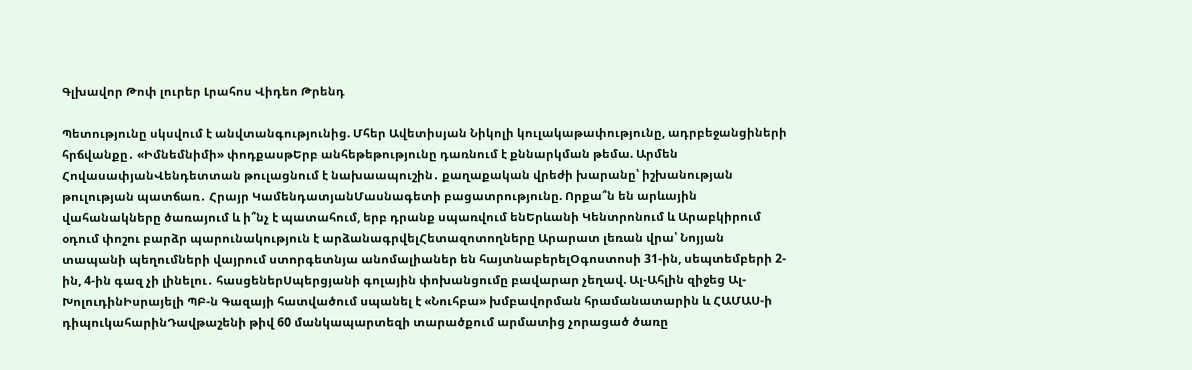Գլխավոր Թոփ լուրեր Լրահոս Վիդեո Թրենդ

Պետությունը սկսվում է անվտանգությունից. Մհեր Ավետիսյան Նիկոլի կուլակաթափությունը, ադրբեջանցիների հրճվանքը․ «Իմնեմնիմի» փոդքասթԵրբ անհեթեթությունը դառնում է քննարկման թեմա. Արմեն ՀովասափյանՎենդետտան թուլացնում է նախաապուշին․ քաղաքական վրեժի խարանը՝ իշխանության թուլության պատճառ․ Հրայր ԿամենդատյանՄասնագետի բացատրությունը. Որքա՞ն են արևային վահանակները ծառայում և ի՞նչ է պատահում, երբ դրանք սպառվում ենԵրևանի Կենտրոնում և Արաբկիրում օդում փոշու բարձր պարունակություն է արձանագրվելՀետազոտողները Արարատ լեռան վրա՝ Նոյյան տապանի պեղումների վայրում ստորգետնյա անոմալիաներ են հայտնաբերելՕգոստոսի 31-ին, սեպտեմբերի 2-ին, 4-ին գազ չի լինելու․ հասցեներՍպերցյանի գոլային փոխանցումը բավարար չեղավ. Ալ-Ահլին զիջեց Ալ-ԽոլուդինԻսրայելի ՊԲ-ն Գազայի հատվածում սպանել է «Նուհբա» խմբավորման հրամանատարին և ՀԱՄԱՍ-ի դիպուկահարինԴավթաշենի թիվ 60 մանկապարտեզի տարածքում արմատից չորացած ծառը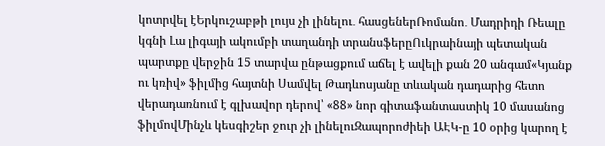կոտրվել էԵրկուշաբթի լույս չի լինելու․ հասցեներՌոմանո․ Մադրիդի Ռեալը կգնի Լա լիգայի ակումբի տաղանդի տրանսֆերըՈւկրաինայի պետական պարտքը վերջին 15 տարվա ընթացքում աճել է ավելի քան 20 անգամ«Կյանք ու կռիվ» ֆիլմից հայտնի Սամվել Թադևոսյանը տևական դադարից հետո վերադառնում է գլխավոր դերով՝ «88» նոր գիտաֆանտաստիկ 10 մասանոց ֆիլմովՄինչև կեսգիշեր ջուր չի լինելուԶապորոժիեի ԱԷԿ-ը 10 օրից կարող է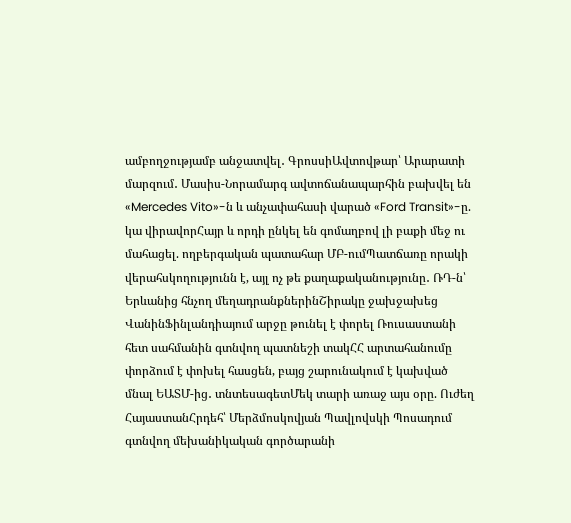ամբողջությամբ անջատվել․ ԳրոսսիԱվտովթար՝ Արարատի մարզում․ Մասիս-Նորամարգ ավտոճանապարհին բախվել են «Mercedes Vito»-ն և անչափահասի վարած «Ford Transit»-ը. կա վիրավորՀայր և որդի ընկել են գոմաղբով լի բաքի մեջ ու մահացել. ողբերգական պատահար ՄԲ-ումՊատճառը որակի վերահսկողությունն է, այլ ոչ թե քաղաքականությունը․ ՌԴ-ն՝ Երևանից հնչող մեղադրանքներինՇիրակը ջախջախեց ՎանինՖինլանդիայում արջը թունել է փորել Ռուսաստանի հետ սահմանին գտնվող պատնեշի տակՀՀ արտահանումը փորձում է փոխել հասցեն, բայց շարունակում է կախված մնալ ԵԱՏՄ-ից․ տնտեսագետՄեկ տարի առաջ այս օրը. Ուժեղ ՀայաստանՀրդեհ՝ Մերձմոսկովյան Պավլովսկի Պոսադում գտնվող մեխանիկական գործարանի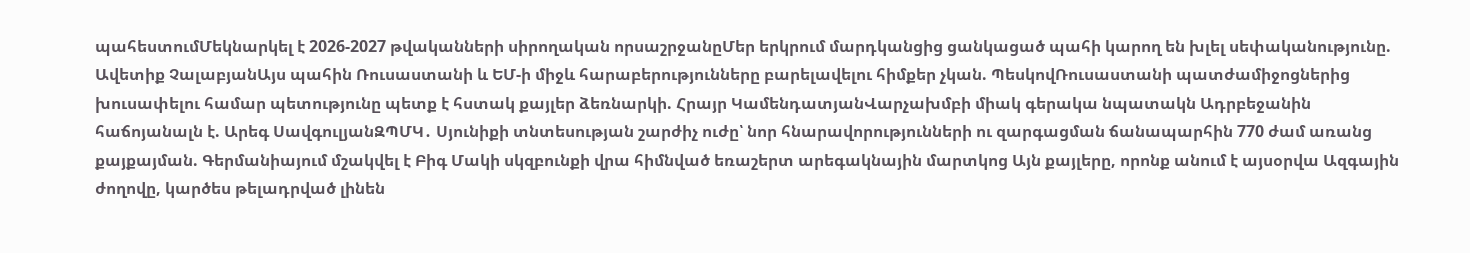պահեստումՄեկնարկել է 2026-2027 թվականների սիրողական որսաշրջանըՄեր երկրում մարդկանցից ցանկացած պահի կարող են խլել սեփականությունը. Ավետիք ՉալաբյանԱյս պահին Ռուսաստանի և ԵՄ-ի միջև հարաբերությունները բարելավելու հիմքեր չկան. ՊեսկովՌուսաստանի պատժամիջոցներից խուսափելու համար պետությունը պետք է հստակ քայլեր ձեռնարկի. Հրայր ԿամենդատյանՎարչախմբի միակ գերակա նպատակն Ադրբեջանին հաճոյանալն է. Արեգ ՍավգուլյանԶՊՄԿ․ Սյունիքի տնտեսության շարժիչ ուժը՝ նոր հնարավորությունների ու զարգացման ճանապարհին 770 ժամ առանց քայքայման. Գերմանիայում մշակվել է Բիգ Մակի սկզբունքի վրա հիմնված եռաշերտ արեգակնային մարտկոց Այն քայլերը, որոնք անում է այսօրվա Ազգային ժողովը, կարծես թելադրված լինեն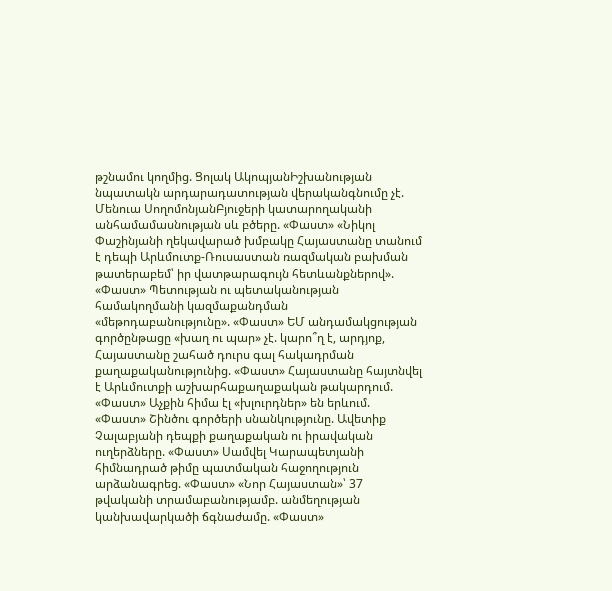թշնամու կողմից. Ցոլակ ԱկոպյանԻշխանության նպատակն արդարադատության վերականգնումը չէ. Մենուա ՍողոմոնյանԲյուջերի կատարողականի անհամամասնության սև բծերը. «Փաստ» «Նիկոլ Փաշինյանի ղեկավարած խմբակը Հայաստանը տանում է դեպի Արևմուտք-Ռուսաստան ռազմական բախման թատերաբեմ՝ իր վատթարագույն հետևանքներով». «Փաստ» Պետության ու պետականության համակողմանի կազմաքանդման «մեթոդաբանությունը». «Փաստ» ԵՄ անդամակցության գործընթացը «խաղ ու պար» չէ. կարո՞ղ է, արդյոք, Հայաստանը շահած դուրս գալ հակադրման քաղաքականությունից. «Փաստ» Հայաստանը հայտնվել է Արևմուտքի աշխարհաքաղաքական թակարդում. «Փաստ» Աչքին հիմա էլ «խլուրդներ» են երևում. «Փաստ» Շինծու գործերի սնանկությունը. Ավետիք Չալաբյանի դեպքի քաղաքական ու իրավական ուղերձները. «Փաստ» Սամվել Կարապետյանի հիմնադրած թիմը պատմական հաջողություն արձանագրեց. «Փաստ» «Նոր Հայաստան»՝ 37 թվականի տրամաբանությամբ. անմեղության կանխավարկածի ճգնաժամը. «Փաստ»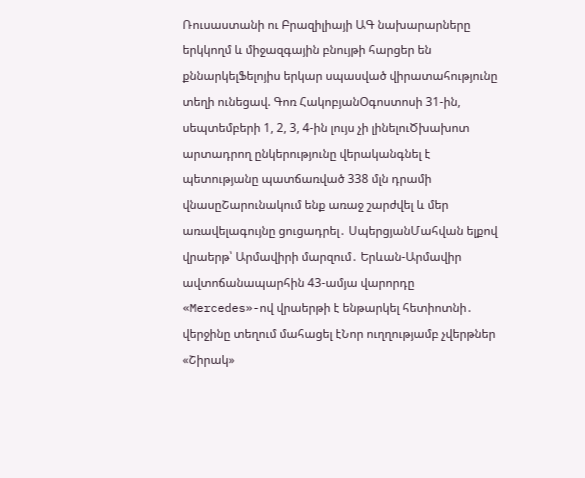Ռուսաստանի ու Բրազիլիայի ԱԳ նախարարները երկկողմ և միջազգային բնույթի հարցեր են քննարկելՖելոյիս երկար սպասված վիրատահությունը տեղի ունեցավ. Գոռ ՀակոբյանՕգոստոսի 31-ին, սեպտեմբերի 1, 2, 3, 4-ին լույս չի լինելուԾխախոտ արտադրող ընկերությունը վերականգնել է պետությանը պատճառված 338 մլն դրամի վնասըՇարունակում ենք առաջ շարժվել և մեր առավելագույնը ցուցադրել․ ՍպերցյանՄահվան ելքով վրաերթ՝ Արմավիրի մարզում․ Երևան-Արմավիր ավտոճանապարհին 43-ամյա վարորդը «Mercedes»-ով վրաերթի է ենթարկել հետիոտնի․ վերջինը տեղում մահացել էՆոր ուղղությամբ չվերթներ «Շիրակ»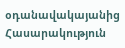օդանավակայանից
Հասարակություն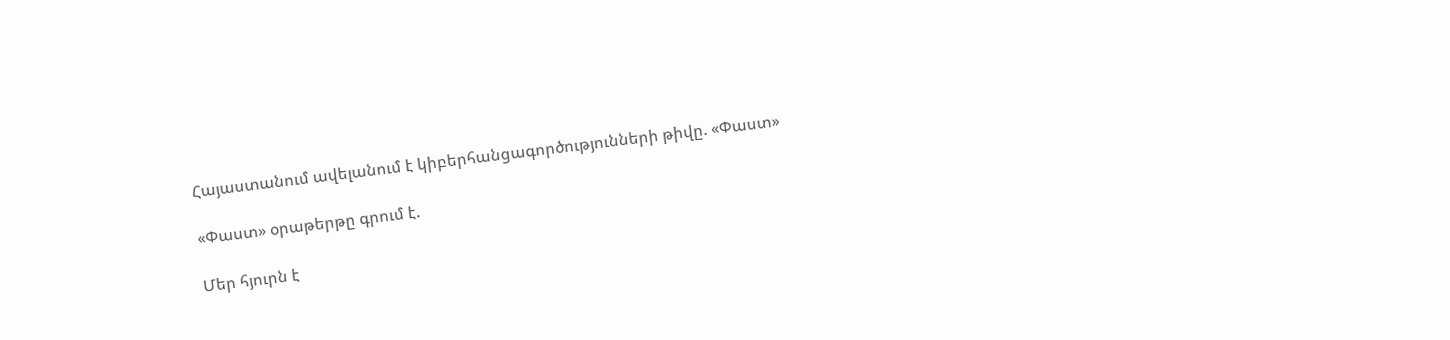Հայաստանում ավելանում է կիբերհանցագործությունների թիվը. «Փաստ»

«Փաստ» օրաթերթը գրում է.

Մեր հյուրն է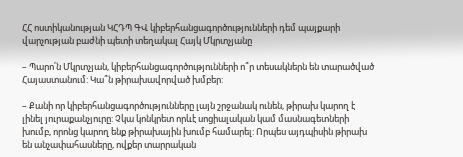ՀՀ ոստիկանության ԿՀԴՊ ԳՎ կիբերհանցագործությունների դեմ պայքարի վարչության բաժնի պետի տեղակալ Հայկ Մկրտչյանը

– Պարո՛ն Մկրտչյան, կիբերհանցագործությունների ո՞ր տեսակներն են տարածված Հայաստանում: Կա՞ն թիրախավորված խմբեր:

– Քանի որ կիբերհանցագործությունները լայն շրջանակ ունեն, թիրախ կարող է լինել յուրաքանչյուրը: Չկա կոնկրետ որևէ սոցիալական կամ մասնագետների խումբ, որոնց կարող ենք թիրախային խումբ համարել: Որպես այդպիսին թիրախ են անչափահասները, ովքեր տարրական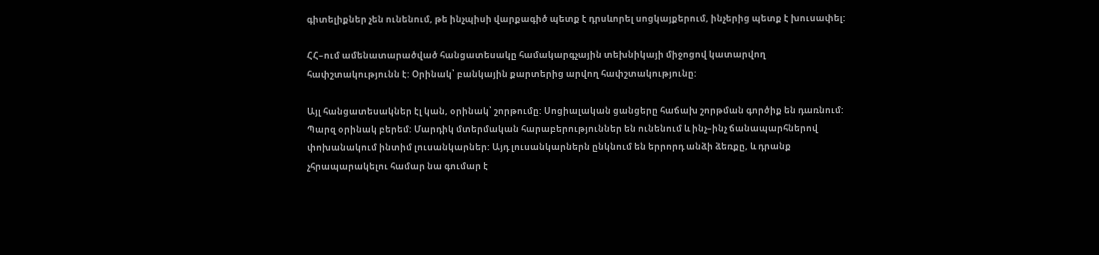գիտելիքներ չեն ունենում, թե ինչպիսի վարքագիծ պետք է դրսևորել սոցկայքերում, ինչերից պետք է խուսափել:

ՀՀ–ում ամենատարածված հանցատեսակը համակարգչային տեխնիկայի միջոցով կատարվող հափշտակությունն է: Օրինակ՝ բանկային քարտերից արվող հափշտակությունը:

Այլ հանցատեսակներ էլ կան, օրինակ՝ շորթումը: Սոցիալական ցանցերը հաճախ շորթման գործիք են դառնում: Պարզ օրինակ բերեմ: Մարդիկ մտերմական հարաբերություններ են ունենում և ինչ–ինչ ճանապարհներով փոխանակում ինտիմ լուսանկարներ: Այդ լուսանկարներն ընկնում են երրորդ անձի ձեռքը, և դրանք չհրապարակելու համար նա գումար է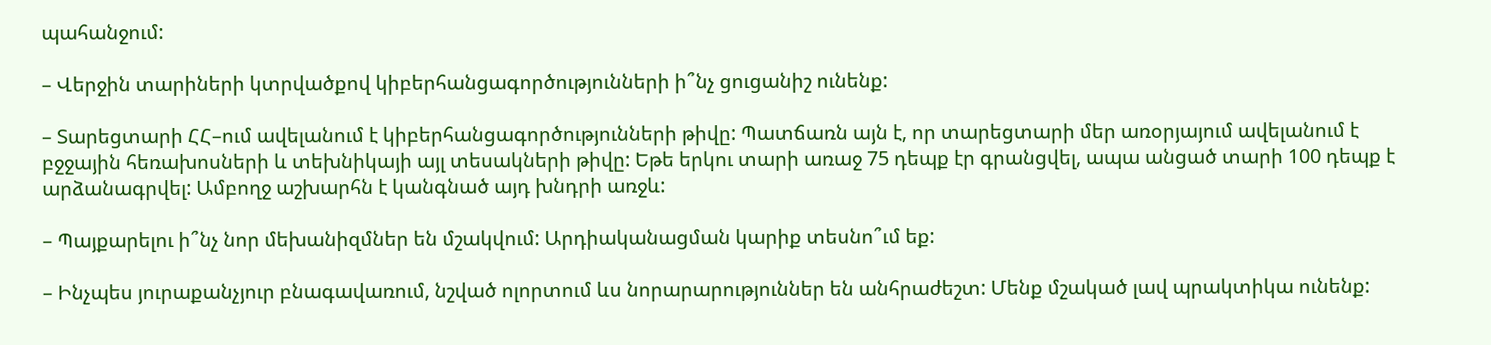պահանջում:

– Վերջին տարիների կտրվածքով կիբերհանցագործությունների ի՞նչ ցուցանիշ ունենք:

– Տարեցտարի ՀՀ–ում ավելանում է կիբերհանցագործությունների թիվը: Պատճառն այն է, որ տարեցտարի մեր առօրյայում ավելանում է բջջային հեռախոսների և տեխնիկայի այլ տեսակների թիվը: Եթե երկու տարի առաջ 75 դեպք էր գրանցվել, ապա անցած տարի 100 դեպք է արձանագրվել: Ամբողջ աշխարհն է կանգնած այդ խնդրի առջև:

– Պայքարելու ի՞նչ նոր մեխանիզմներ են մշակվում: Արդիականացման կարիք տեսնո՞ւմ եք:

– Ինչպես յուրաքանչյուր բնագավառում, նշված ոլորտում ևս նորարարություններ են անհրաժեշտ: Մենք մշակած լավ պրակտիկա ունենք: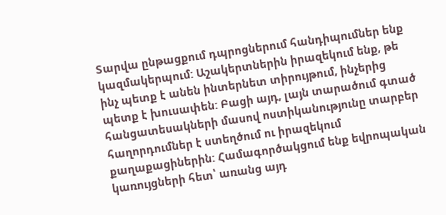Տարվա ընթացքում դպրոցներում հանդիպումներ ենք կազմակերպում: Աշակերտներին իրազեկում ենք, թե ինչ պետք է անեն ինտերնետ տիրույթում, ինչերից պետք է խուսափեն: Բացի այդ, լայն տարածում գտած հանցատեսակների մասով ոստիկանությունը տարբեր հաղորդումներ է ստեղծում ու իրազեկում քաղաքացիներին: Համագործակցում ենք եվրոպական կառույցների հետ՝ առանց այդ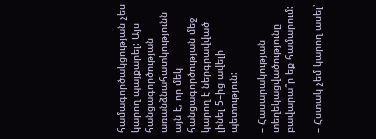համագործակցության չես կարող պայքարել: Այս հանցագործության առանձնահատկությունն այն է, որ մեկ հանցագործության մեջ կարող է ներգրավված լինել 5–ից ավելի պետություն:

– Հասարակության տեղեկացվածությունը բավարա՞ր եք համարում:

– Հստակ չեմ կարող ասել՝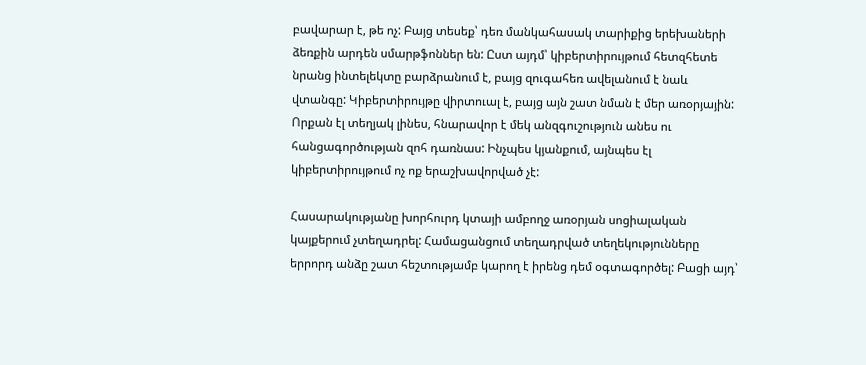բավարար է, թե ոչ: Բայց տեսեք՝ դեռ մանկահասակ տարիքից երեխաների ձեռքին արդեն սմարթֆոններ են: Ըստ այդմ՝ կիբերտիրույթում հետզհետե նրանց ինտելեկտը բարձրանում է, բայց զուգահեռ ավելանում է նաև վտանգը: Կիբերտիրույթը վիրտուալ է, բայց այն շատ նման է մեր առօրյային: Որքան էլ տեղյակ լինես, հնարավոր է մեկ անզգուշություն անես ու հանցագործության զոհ դառնաս: Ինչպես կյանքում, այնպես էլ կիբերտիրույթում ոչ ոք երաշխավորված չէ:

Հասարակությանը խորհուրդ կտայի ամբողջ առօրյան սոցիալական կայքերում չտեղադրել: Համացանցում տեղադրված տեղեկությունները երրորդ անձը շատ հեշտությամբ կարող է իրենց դեմ օգտագործել: Բացի այդ՝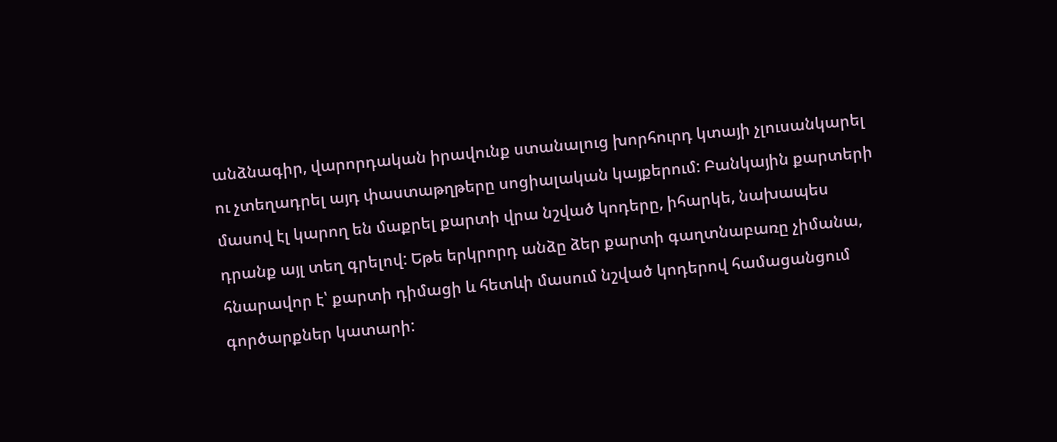անձնագիր, վարորդական իրավունք ստանալուց խորհուրդ կտայի չլուսանկարել ու չտեղադրել այդ փաստաթղթերը սոցիալական կայքերում: Բանկային քարտերի մասով էլ կարող են մաքրել քարտի վրա նշված կոդերը, իհարկե, նախապես դրանք այլ տեղ գրելով: Եթե երկրորդ անձը ձեր քարտի գաղտնաբառը չիմանա, հնարավոր է՝ քարտի դիմացի և հետևի մասում նշված կոդերով համացանցում գործարքներ կատարի: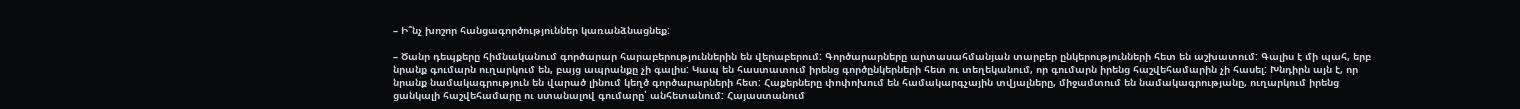– Ի՞նչ խոշոր հանցագործություններ կառանձնացնեք:

– Ծանր դեպքերը հիմնականում գործարար հարաբերություններին են վերաբերում: Գործարարները արտասահմանյան տարբեր ընկերությունների հետ են աշխատում: Գալիս է մի պահ, երբ նրանք գումարն ուղարկում են, բայց ապրանքը չի գալիս: Կապ են հաստատում իրենց գործընկերների հետ ու տեղեկանում, որ գումարն իրենց հաշվեհամարին չի հասել: Խնդիրն այն է, որ նրանք նամակագրություն են վարած լինում կեղծ գործարարների հետ: Հաքերները փոփոխում են համակարգչային տվյալները, միջամտում են նամակագրությանը, ուղարկում իրենց ցանկալի հաշվեհամարը ու ստանալով գումարը՝ անհետանում: Հայաստանում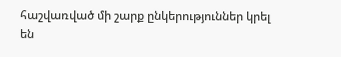հաշվառված մի շարք ընկերություններ կրել են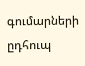գումարների ըդհուպ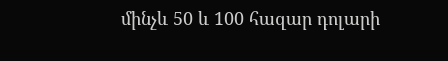մինչև 50 և 100 հազար դոլարի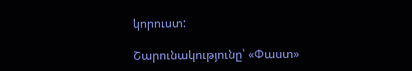կորուստ:

Շարունակությունը՝ «Փաստ»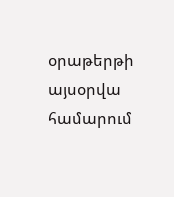օրաթերթի այսօրվա համարում